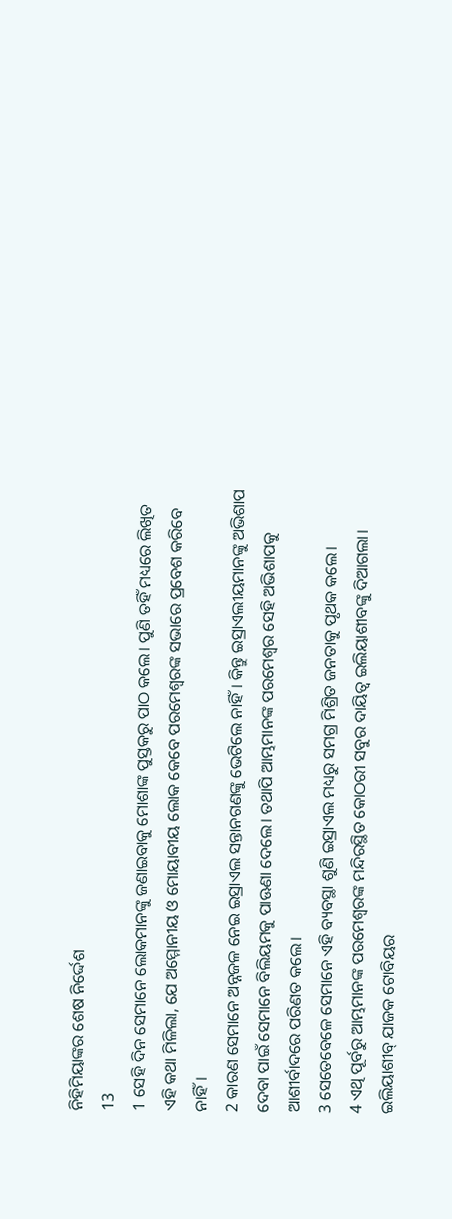ନିହିମିୟାଙ୍କର ଶେଷ ନିର୍ଦ୍ଦେଶ
13
1 ସେହି ଦିନ ସେମାନେ ଲୋକମାନଙ୍କୁ ଜଣାଇବାକୁ ମୋଶାଙ୍କ ପୁସ୍ତକରୁ ପାଠ କଲେ। ପୁଣି ତହିଁ ମଧ୍ୟରେ ଲିଖିତ ଏହି କଥା ମିଳିଲା, ଯେ ଅମ୍ମୋନୀୟ ଓ ମୋୟାବୀୟ ଲୋକ କେବେ ପରମେଶ୍ୱରଙ୍କ ସଭାରେ ପ୍ରବେଶ କରିବେ ନାହିଁ।
2 କାରଣ ସେମାନେ ଅନ୍ନଜଳ ନେଇ ଇସ୍ରାଏଲ ସନ୍ତାନଗଣଙ୍କୁ ଭେଟିଲେ ନାହିଁ। କିନ୍ତୁ ଇସ୍ରାଏଲୀୟମାନଙ୍କୁ ଅଭିଶାପ ଦେବା ପାଇଁ ସେମାନେ ବିଲିୟମକୁ ପାଊଣା ଦେଲେ। ତଥାପି ଆମ୍ଭମାନଙ୍କ ପରମେଶ୍ୱର ସେହି ଅଭିଶାପକୁ ଆଶୀର୍ବାଦରେ ପରିଣତ କଲେ।
3 ସେତେବେଳେ ସେମାନେ ଏହି ବ୍ୟବସ୍ଥା ଶୁଣି ଇସ୍ରାଏଲ ମଧ୍ୟରୁ ସମଗ୍ର ମିଶ୍ରିତ ଜନତାକୁ ପୃଥକ କଲେ।
4 ଏଥି ପୂର୍ବରୁ ଆମ୍ଭମାନଙ୍କ ପରମେଶ୍ୱରଙ୍କ ମନ୍ଦିରସ୍ଥିତ କୋଠରୀ ସବୁର ଦାୟିତ୍ୱ ଇଲିୟାଶୀବଙ୍କୁ ଦିଆଗଲା। ଇଲିୟାଶୀବ୍ ଯାଜକ ଟୋବିୟର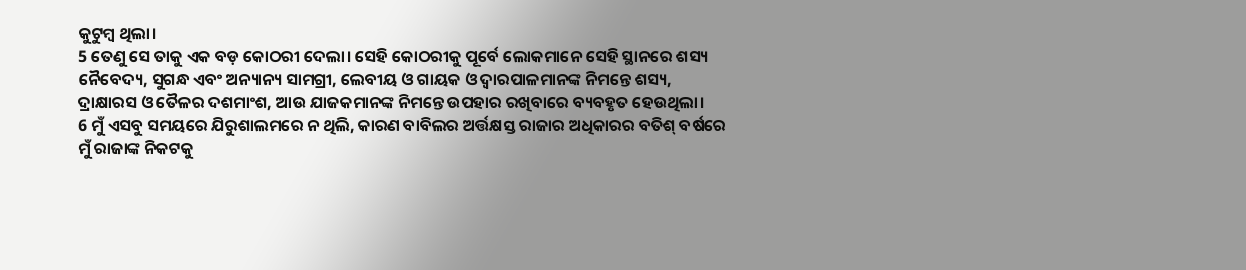କୁଟୁମ୍ବ ଥିଲା।
5 ତେଣୁ ସେ ତାକୁ ଏକ ବଡ଼ କୋଠରୀ ଦେଲା। ସେହି କୋଠରୀକୁ ପୂର୍ବେ ଲୋକମାନେ ସେହି ସ୍ଥାନରେ ଶସ୍ୟ ନୈବେଦ୍ୟ, ସୁଗନ୍ଧ ଏବଂ ଅନ୍ୟାନ୍ୟ ସାମଗ୍ରୀ, ଲେବୀୟ ଓ ଗାୟକ ଓ ଦ୍ୱାରପାଳମାନଙ୍କ ନିମନ୍ତେ ଶସ୍ୟ, ଦ୍ରାକ୍ଷାରସ ଓ ତୈଳର ଦଶମାଂଶ, ଆଉ ଯାଜକମାନଙ୍କ ନିମନ୍ତେ ଉପହାର ରଖିବାରେ ବ୍ୟବହୃତ ହେଉଥିଲା।
6 ମୁଁ ଏସବୁ ସମୟରେ ଯିରୁଶାଲମରେ ନ ଥିଲି, କାରଣ ବାବିଲର ଅର୍ତ୍ତକ୍ଷସ୍ତ ରାଜାର ଅଧିକାରର ବତିଶ୍ ବର୍ଷରେ ମୁଁ ରାଜାଙ୍କ ନିକଟକୁ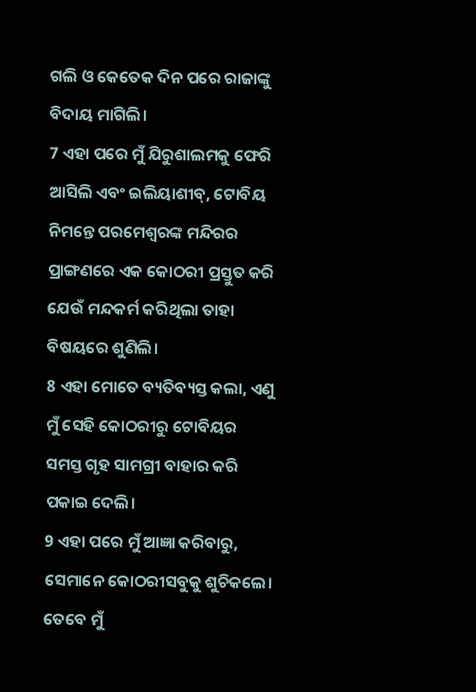ଗଲି ଓ କେତେକ ଦିନ ପରେ ରାଜାଙ୍କୁ ବିଦାୟ ମାଗିଲି।
7 ଏହା ପରେ ମୁଁ ଯିରୁଶାଲମକୁ ଫେରି ଆସିଲି ଏବଂ ଇଲିୟାଶୀବ୍, ଟୋବିୟ ନିମନ୍ତେ ପରମେଶ୍ୱରଙ୍କ ମନ୍ଦିରର ପ୍ରାଙ୍ଗଣରେ ଏକ କୋଠରୀ ପ୍ରସ୍ତୁତ କରି ଯେଉଁ ମନ୍ଦକର୍ମ କରିଥିଲା ତାହା ବିଷୟରେ ଶୁଣିଲି।
8 ଏହା ମୋତେ ବ୍ୟତିବ୍ୟସ୍ତ କଲା, ଏଣୁ ମୁଁ ସେହି କୋଠରୀରୁ ଟୋବିୟର ସମସ୍ତ ଗୃହ ସାମଗ୍ରୀ ବାହାର କରି ପକାଇ ଦେଲି।
9 ଏହା ପରେ ମୁଁ ଆଜ୍ଞା କରିବାରୁ, ସେମାନେ କୋଠରୀସବୁକୁ ଶୁଚିକଲେ। ତେବେ ମୁଁ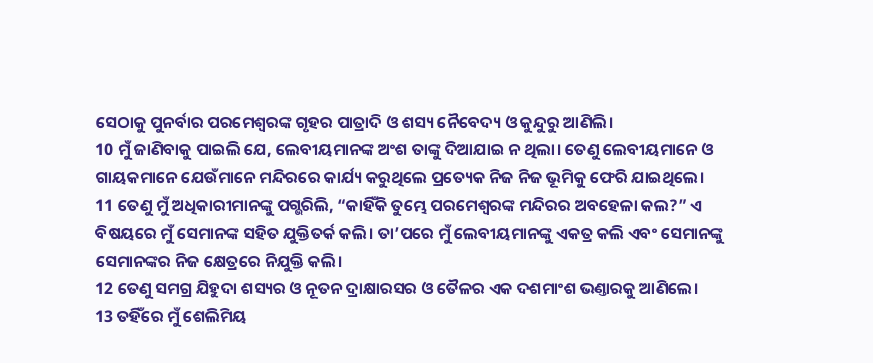ସେଠାକୁ ପୁନର୍ବାର ପରମେଶ୍ୱରଙ୍କ ଗୃହର ପାତ୍ରାଦି ଓ ଶସ୍ୟ ନୈବେଦ୍ୟ ଓ କୁନ୍ଦୁରୁ ଆଣିଲି।
10 ମୁଁ ଜାଣିବାକୁ ପାଇଲି ଯେ, ଲେବୀୟମାନଙ୍କ ଅଂଶ ତାଙ୍କୁ ଦିଆଯାଇ ନ ଥିଲା। ତେଣୁ ଲେବୀୟମାନେ ଓ ଗାୟକମାନେ ଯେଉଁମାନେ ମନ୍ଦିରରେ କାର୍ଯ୍ୟ କରୁଥିଲେ ପ୍ରତ୍ୟେକ ନିଜ ନିଜ ଭୂମିକୁ ଫେରି ଯାଇଥିଲେ।
11 ତେଣୁ ମୁଁ ଅଧିକାରୀମାନଙ୍କୁ ପଗ୍ଭରିଲି, “କାହିଁକି ତୁମ୍ଭେ ପରମେଶ୍ୱରଙ୍କ ମନ୍ଦିରର ଅବହେଳା କଲ?” ଏ ବିଷୟରେ ମୁଁ ସେମାନଙ୍କ ସହିତ ଯୁକ୍ତିତର୍କ କଲି। ତା’ପରେ ମୁଁ ଲେବୀୟମାନଙ୍କୁ ଏକତ୍ର କଲି ଏବଂ ସେମାନଙ୍କୁ ସେମାନଙ୍କର ନିଜ କ୍ଷେତ୍ରରେ ନିଯୁକ୍ତି କଲି।
12 ତେଣୁ ସମଗ୍ର ଯିହୁଦା ଶସ୍ୟର ଓ ନୂତନ ଦ୍ରାକ୍ଷାରସର ଓ ତୈଳର ଏକ ଦଶମାଂଶ ଭଣ୍ତାରକୁ ଆଣିଲେ।
13 ତହିଁରେ ମୁଁ ଶେଲିମିୟ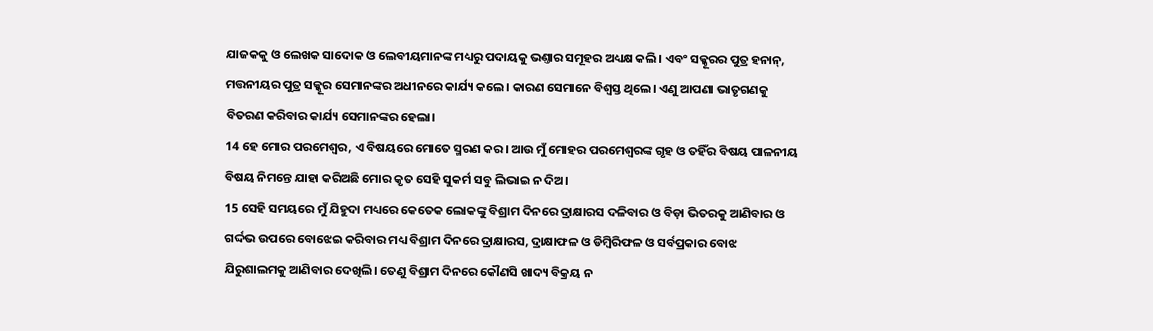ଯାଜକକୁ ଓ ଲେଖକ ସାଦୋକ ଓ ଲେବୀୟମାନଙ୍କ ମଧ୍ୟରୁ ପଦାୟକୁ ଭଣ୍ତାର ସମୂହର ଅଧ୍ୟକ୍ଷ କଲି। ଏବଂ ସକ୍କୂରର ପୁତ୍ର ହନାନ୍, ମତ୍ତନୀୟର ପୁତ୍ର ସକ୍କୂର ସେମାନଙ୍କର ଅଧୀନରେ କାର୍ଯ୍ୟ କଲେ। କାରଣ ସେମାନେ ବିଶ୍ୱସ୍ତ ଥିଲେ। ଏଣୁ ଆପଣା ଭାତୃଗଣକୁ ବିତରଣ କରିବାର କାର୍ଯ୍ୟ ସେମାନଙ୍କର ହେଲା।
14 ହେ ମୋର ପରମେଶ୍ୱର, ଏ ବିଷୟରେ ମୋତେ ସ୍ମରଣ କର। ଆଉ ମୁଁ ମୋହର ପରମେଶ୍ୱରଙ୍କ ଗୃହ ଓ ତହିଁର ବିଷୟ ପାଳନୀୟ ବିଷୟ ନିମନ୍ତେ ଯାହା କରିଅଛି ମୋର କୃତ ସେହି ସୁକର୍ମ ସବୁ ଲିଭାଇ ନ ଦିଅ।
15 ସେହି ସମୟରେ ମୁଁ ଯିହୁଦା ମଧ୍ୟରେ କେତେକ ଲୋକଙ୍କୁ ବିଶ୍ରାମ ଦିନରେ ଦ୍ରାକ୍ଷାରସ ଦଳିବାର ଓ ବିଡ଼ା ଭିତରକୁ ଆଣିବାର ଓ ଗର୍ଦ୍ଦଭ ଉପରେ ବୋଝେଇ କରିବାର ମଧ୍ୟ ବିଶ୍ରାମ ଦିନରେ ଦ୍ରାକ୍ଷାରସ, ଦ୍ରାକ୍ଷାଫଳ ଓ ଡିମ୍ବିରିଫଳ ଓ ସର୍ବପ୍ରକାର ବୋଝ ଯିରୁଶାଲମକୁ ଆଣିବାର ଦେଖିଲି। ତେଣୁ ବିଶ୍ରାମ ଦିନରେ କୌଣସି ଖାଦ୍ୟ ବିକ୍ରୟ ନ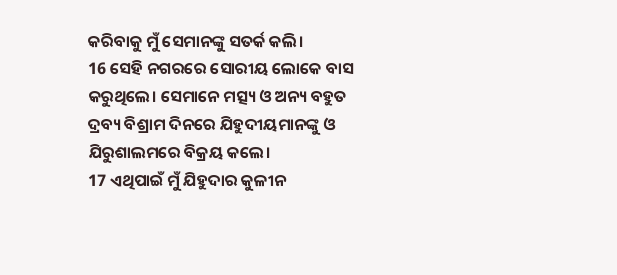କରିବାକୁ ମୁଁ ସେମାନଙ୍କୁ ସତର୍କ କଲି।
16 ସେହି ନଗରରେ ସୋରୀୟ ଲୋକେ ବାସ କରୁଥିଲେ। ସେମାନେ ମତ୍ସ୍ୟ ଓ ଅନ୍ୟ ବହୁତ ଦ୍ରବ୍ୟ ବିଶ୍ରାମ ଦିନରେ ଯିହୁଦୀୟମାନଙ୍କୁ ଓ ଯିରୁଶାଲମରେ ବିକ୍ରୟ କଲେ।
17 ଏଥିପାଇଁ ମୁଁ ଯିହୁଦାର କୁଳୀନ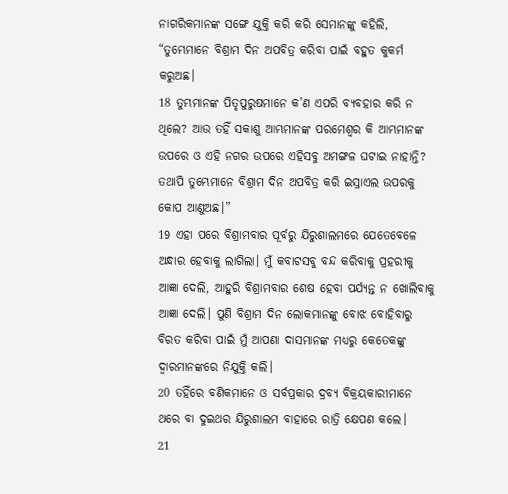ନାଗରିକମାନଙ୍କ ସଙ୍ଗେ ଯୁକ୍ତି କରି କରି ସେମାନଙ୍କୁ କହିଲି, “ତୁମ୍ଭେମାନେ ବିଶ୍ରାମ ଦିନ ଅପବିତ୍ର କରିବା ପାଇଁ ବହୁତ କୁକର୍ମ କରୁଅଛ।
18 ତୁମ୍ଭମାନଙ୍କ ପିତୃପୁରୁଷମାନେ କ’ଣ ଏପରି ବ୍ୟବହାର କରି ନ ଥିଲେ? ଆଉ ତହିଁ ସକାଶୁ ଆମ୍ଭମାନଙ୍କ ପରମେଶ୍ୱର କି ଆମ୍ଭମାନଙ୍କ ଉପରେ ଓ ଏହି ନଗର ଉପରେ ଏହିସବୁ ଅମଙ୍ଗଳ ଘଟାଇ ନାହାନ୍ତି? ତଥାପି ତୁମ୍ଭେମାନେ ବିଶ୍ରାମ ଦିନ ଅପବିତ୍ର କରି ଇସ୍ରାଏଲ ଉପରକୁ କୋପ ଆଣୁଅଛ।”
19 ଏହା ପରେ ବିଶ୍ରାମବାର ପୂର୍ବରୁ ଯିରୁଶାଲମରେ ଯେତେବେଳେ ଅନ୍ଧାର ହେବାକୁ ଲାଗିଲା। ମୁଁ କବାଟସବୁ ବନ୍ଦ କରିବାକୁ ପ୍ରହରୀକୁ ଆଜ୍ଞା ଦେଲି, ଆହୁରି ବିଶ୍ରାମବାର ଶେଷ ହେବା ପର୍ଯ୍ୟନ୍ତ ନ ଖୋଲିବାକୁ ଆଜ୍ଞା ଦେଲି। ପୁଣି ବିଶ୍ରାମ ଦିନ ଲୋକମାନଙ୍କୁ ବୋଝ ବୋହିବାରୁ ବିରତ କରିବା ପାଇଁ ମୁଁ ଆପଣା ଦାସମାନଙ୍କ ମଧ୍ୟରୁ କେତେକଙ୍କୁ ଦ୍ୱାରମାନଙ୍କରେ ନିଯୁକ୍ତି କଲି।
20 ତହିଁରେ ବଣିକମାନେ ଓ ସର୍ବପ୍ରକାର ଦ୍ରବ୍ୟ ବିକ୍ରୟକାରୀମାନେ ଥରେ ବା ଦୁଇଥର ଯିରୁଶାଲମ ବାହାରେ ରାତ୍ରି କ୍ଷେପଣ କଲେ।
21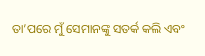ତା’ପରେ ମୁଁ ସେମାନଙ୍କୁ ସତର୍କ କଲି ଏବଂ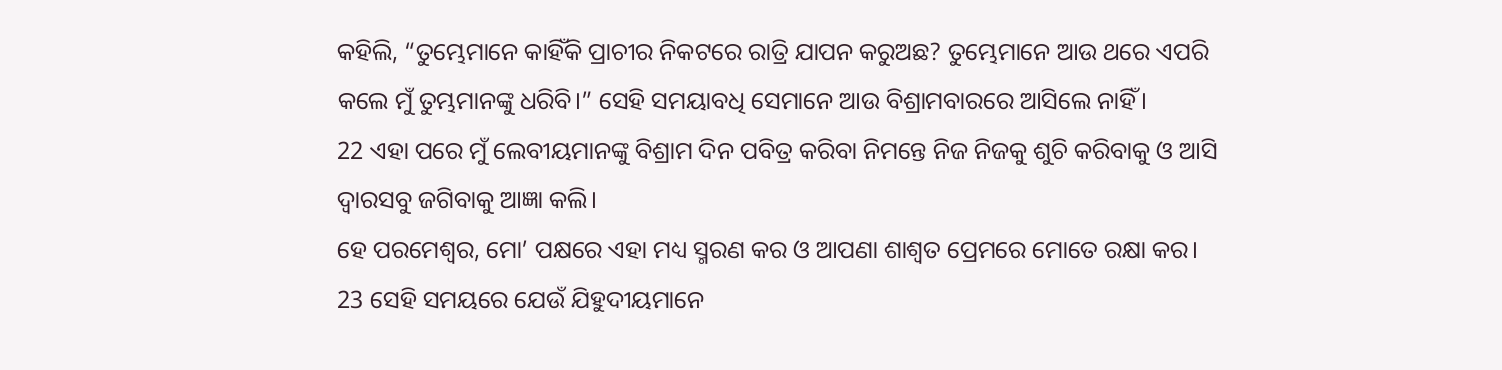କହିଲି, “ତୁମ୍ଭେମାନେ କାହିଁକି ପ୍ରାଚୀର ନିକଟରେ ରାତ୍ରି ଯାପନ କରୁଅଛ? ତୁମ୍ଭେମାନେ ଆଉ ଥରେ ଏପରି କଲେ ମୁଁ ତୁମ୍ଭମାନଙ୍କୁ ଧରିବି।” ସେହି ସମୟାବଧି ସେମାନେ ଆଉ ବିଶ୍ରାମବାରରେ ଆସିଲେ ନାହିଁ।
22 ଏହା ପରେ ମୁଁ ଲେବୀୟମାନଙ୍କୁ ବିଶ୍ରାମ ଦିନ ପବିତ୍ର କରିବା ନିମନ୍ତେ ନିଜ ନିଜକୁ ଶୁଚି କରିବାକୁ ଓ ଆସି ଦ୍ୱାରସବୁ ଜଗିବାକୁ ଆଜ୍ଞା କଲି।
ହେ ପରମେଶ୍ୱର, ମୋ’ ପକ୍ଷରେ ଏହା ମଧ୍ୟ ସ୍ମରଣ କର ଓ ଆପଣା ଶାଶ୍ୱତ ପ୍ରେମରେ ମୋତେ ରକ୍ଷା କର।
23 ସେହି ସମୟରେ ଯେଉଁ ଯିହୁଦୀୟମାନେ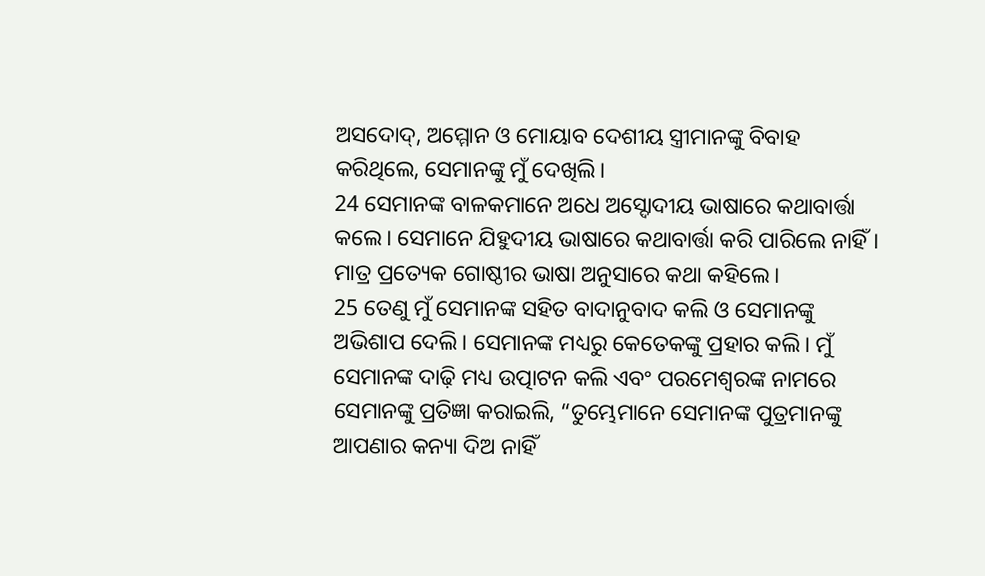ଅସଦୋଦ୍, ଅମ୍ମୋନ ଓ ମୋୟାବ ଦେଶୀୟ ସ୍ତ୍ରୀମାନଙ୍କୁ ବିବାହ କରିଥିଲେ, ସେମାନଙ୍କୁ ମୁଁ ଦେଖିଲି।
24 ସେମାନଙ୍କ ବାଳକମାନେ ଅଧେ ଅସ୍ଦୋଦୀୟ ଭାଷାରେ କଥାବାର୍ତ୍ତା କଲେ। ସେମାନେ ଯିହୁଦୀୟ ଭାଷାରେ କଥାବାର୍ତ୍ତା କରି ପାରିଲେ ନାହିଁ। ମାତ୍ର ପ୍ରତ୍ୟେକ ଗୋଷ୍ଠୀର ଭାଷା ଅନୁସାରେ କଥା କହିଲେ।
25 ତେଣୁ ମୁଁ ସେମାନଙ୍କ ସହିତ ବାଦାନୁବାଦ କଲି ଓ ସେମାନଙ୍କୁ ଅଭିଶାପ ଦେଲି। ସେମାନଙ୍କ ମଧ୍ୟରୁ କେତେକଙ୍କୁ ପ୍ରହାର କଲି। ମୁଁ ସେମାନଙ୍କ ଦାଢ଼ି ମଧ୍ୟ ଉତ୍ପାଟନ କଲି ଏବଂ ପରମେଶ୍ୱରଙ୍କ ନାମରେ ସେମାନଙ୍କୁ ପ୍ରତିଜ୍ଞା କରାଇଲି, “ତୁମ୍ଭେମାନେ ସେମାନଙ୍କ ପୁତ୍ରମାନଙ୍କୁ ଆପଣାର କନ୍ୟା ଦିଅ ନାହିଁ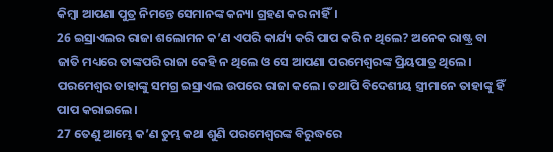କିମ୍ବା ଆପଣା ପୁତ୍ର ନିମନ୍ତେ ସେମାନଙ୍କ କନ୍ୟା ଗ୍ରହଣ କର ନାହିଁ।
26 ଇସ୍ରାଏଲର ରାଜା ଶଲୋମନ କ’ଣ ଏପରି କାର୍ଯ୍ୟ କରି ପାପ କରି ନ ଥିଲେ? ଅନେକ ରାଷ୍ଟ୍ର ବା ଜାତି ମଧ୍ୟରେ ତାଙ୍କପରି ରାଜା କେହି ନ ଥିଲେ ଓ ସେ ଆପଣା ପରମେଶ୍ୱରଙ୍କ ପ୍ରିୟପାତ୍ର ଥିଲେ। ପରମେଶ୍ୱର ତାହାଙ୍କୁ ସମଗ୍ର ଇସ୍ରାଏଲ ଉପରେ ରାଜା କଲେ। ତଥାପି ବିଦେଶୀୟ ସ୍ତ୍ରୀମାନେ ତାହାଙ୍କୁ ହିଁ ପାପ କରାଇଲେ।
27 ତେଣୁ ଆମ୍ଭେ କ’ଣ ତୁମ୍ଭ କଥା ଶୁଣି ପରମେଶ୍ୱରଙ୍କ ବିରୁଦ୍ଧରେ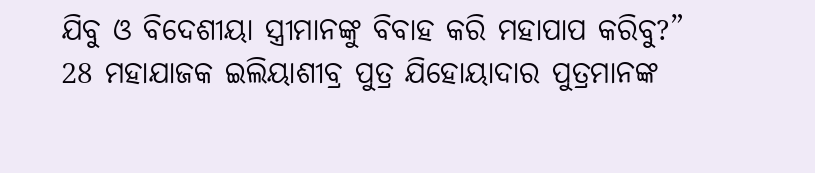ଯିବୁ ଓ ବିଦେଶୀୟା ସ୍ତ୍ରୀମାନଙ୍କୁ ବିବାହ କରି ମହାପାପ କରିବୁ?”
28 ମହାଯାଜକ ଇଲିୟାଶୀବ୍ର ପୁତ୍ର ଯିହୋୟାଦାର ପୁତ୍ରମାନଙ୍କ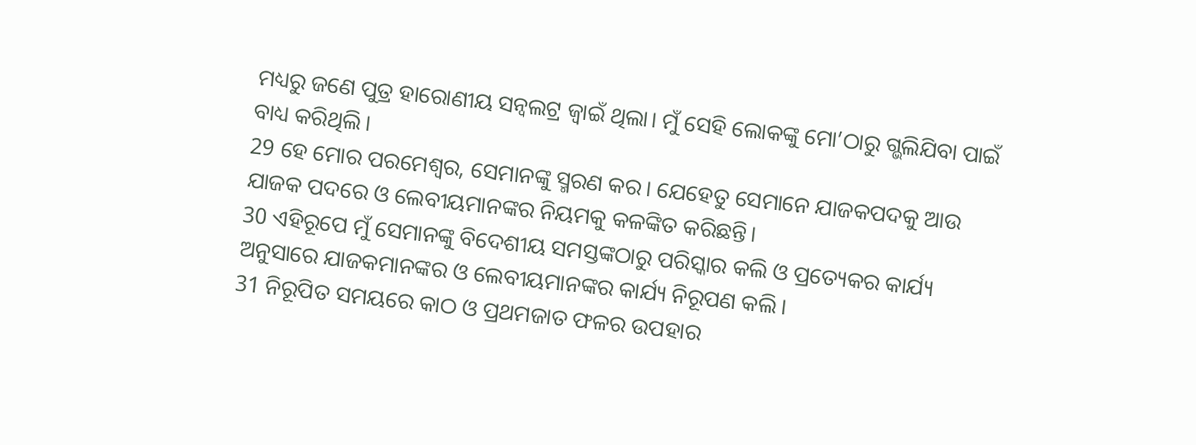ମଧ୍ୟରୁ ଜଣେ ପୁତ୍ର ହାରୋଣୀୟ ସନ୍ବଲଟ୍ର ଜ୍ୱାଇଁ ଥିଲା। ମୁଁ ସେହି ଲୋକଙ୍କୁ ମୋ’ଠାରୁ ଗ୍ଭଲିଯିବା ପାଇଁ ବାଧ୍ୟ କରିଥିଲି।
29 ହେ ମୋର ପରମେଶ୍ୱର, ସେମାନଙ୍କୁ ସ୍ମରଣ କର। ଯେହେତୁ ସେମାନେ ଯାଜକପଦକୁ ଆଉ ଯାଜକ ପଦରେ ଓ ଲେବୀୟମାନଙ୍କର ନିୟମକୁ କଳଙ୍କିତ କରିଛନ୍ତି।
30 ଏହିରୂପେ ମୁଁ ସେମାନଙ୍କୁ ବିଦେଶୀୟ ସମସ୍ତଙ୍କଠାରୁ ପରିସ୍କାର କଲି ଓ ପ୍ରତ୍ୟେକର କାର୍ଯ୍ୟ ଅନୁସାରେ ଯାଜକମାନଙ୍କର ଓ ଲେବୀୟମାନଙ୍କର କାର୍ଯ୍ୟ ନିରୂପଣ କଲି।
31 ନିରୂପିତ ସମୟରେ କାଠ ଓ ପ୍ରଥମଜାତ ଫଳର ଉପହାର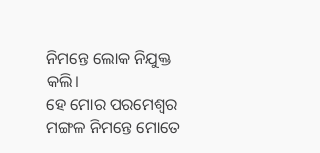ନିମନ୍ତେ ଲୋକ ନିଯୁକ୍ତ କଲି।
ହେ ମୋର ପରମେଶ୍ୱର ମଙ୍ଗଳ ନିମନ୍ତେ ମୋତେ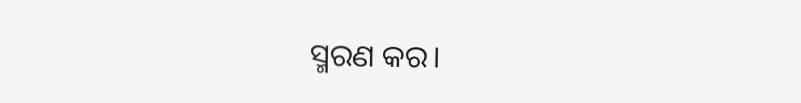ସ୍ମରଣ କର।